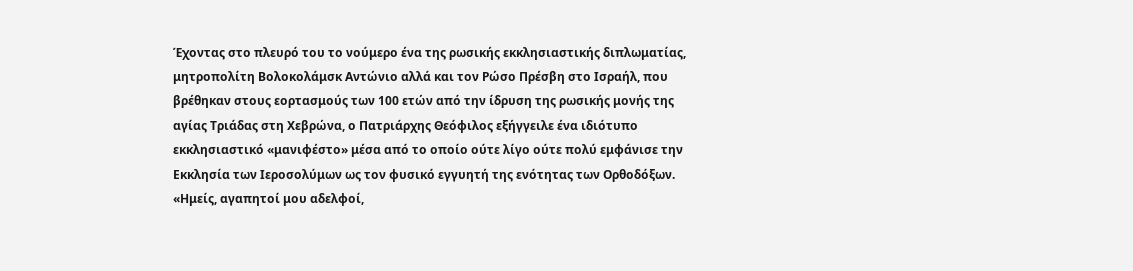Έχοντας στο πλευρό του το νούμερο ένα της ρωσικής εκκλησιαστικής διπλωματίας, μητροπολίτη Βολοκολάμσκ Αντώνιο αλλά και τον Ρώσο Πρέσβη στο Ισραήλ, που βρέθηκαν στους εορτασμούς των 100 ετών από την ίδρυση της ρωσικής μονής της αγίας Τριάδας στη Χεβρώνα, ο Πατριάρχης Θεόφιλος εξήγγειλε ένα ιδιότυπο εκκλησιαστικό «μανιφέστο» μέσα από το οποίο ούτε λίγο ούτε πολύ εμφάνισε την Εκκλησία των Ιεροσολύμων ως τον φυσικό εγγυητή της ενότητας των Ορθοδόξων.
«Ημείς, αγαπητοί μου αδελφοί,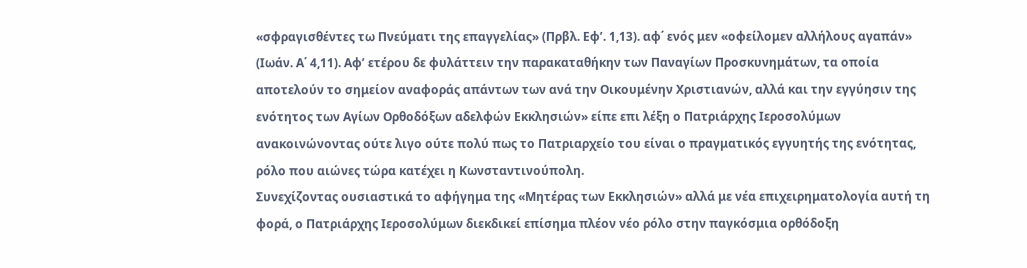«σφραγισθέντες τω Πνεύματι της επαγγελίας» (Πρβλ. Εφ’. 1,13). αφ΄ ενός μεν «οφείλομεν αλλήλους αγαπάν» (Ιωάν. Α΄ 4,11). Αφ’ ετέρου δε φυλάττειν την παρακαταθήκην των Παναγίων Προσκυνημάτων, τα οποία αποτελούν το σημείον αναφοράς απάντων των ανά την Οικουμένην Χριστιανών, αλλά και την εγγύησιν της ενότητος των Αγίων Ορθοδόξων αδελφών Εκκλησιών» είπε επι λέξη ο Πατριάρχης Ιεροσολύμων ανακοινώνοντας ούτε λιγο ούτε πολύ πως το Πατριαρχείο του είναι ο πραγματικός εγγυητής της ενότητας, ρόλο που αιώνες τώρα κατέχει η Κωνσταντινούπολη.
Συνεχίζοντας ουσιαστικά το αφήγημα της «Μητέρας των Εκκλησιών» αλλά με νέα επιχειρηματολογία αυτή τη φορά, ο Πατριάρχης Ιεροσολύμων διεκδικεί επίσημα πλέον νέο ρόλο στην παγκόσμια ορθόδοξη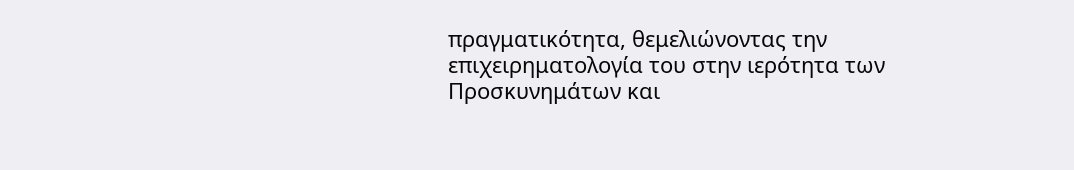πραγματικότητα, θεμελιώνοντας την επιχειρηματολογία του στην ιερότητα των Προσκυνημάτων και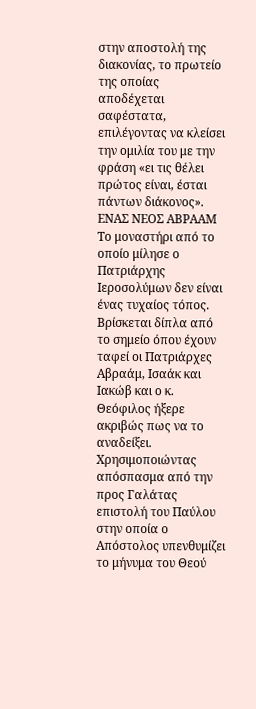στην αποστολή της διακονίας, το πρωτείο της οποίας αποδέχεται σαφέστατα, επιλέγοντας να κλείσει την ομιλία του με την φράση «ει τις θέλει πρώτος είναι, έσται πάντων διάκονος».
ΕΝΑΣ ΝΕΟΣ ΑΒΡΑΑΜ
Το μοναστήρι από το οποίο μίλησε ο Πατριάρχης Ιεροσολύμων δεν είναι ένας τυχαίος τόπος. Βρίσκεται δίπλα από το σημείο όπου έχουν ταφεί οι Πατριάρχες Αβραάμ, Ισαάκ και Ιακώβ και ο κ. Θεόφιλος ήξερε ακριβώς πως να το αναδείξει.
Χρησιμοποιώντας απόσπασμα από την προς Γαλάτας επιστολή του Παύλου στην οποία ο Απόστολος υπενθυμίζει το μήνυμα του Θεού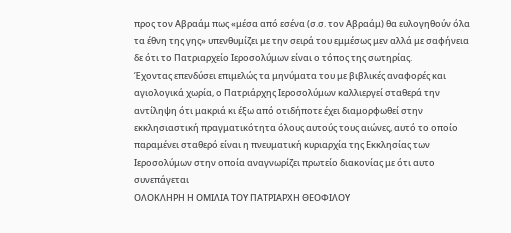προς τον Αβραάμ πως «μέσα από εσένα (σ.σ. τον Αβραάμ) θα ευλογηθούν όλα τα έθνη της γης» υπενθυμίζει με την σειρά του εμμέσως μεν αλλά με σαφήνεια δε ότι το Πατριαρχείο Ιεροσολύμων είναι ο τόπος της σωτηρίας.
Έχοντας επενδύσει επιμελώς τα μηνύματα του με βιβλικές αναφορές και αγιολογικά χωρία, ο Πατριάρχης Ιεροσολύμων καλλιεργεί σταθερά την αντίληψη ότι μακριά κι έξω από οτιδήποτε έχει διαμορφωθεί στην εκκλησιαστική πραγματικότητα όλους αυτούς τους αιώνες, αυτό το οποίο παραμένει σταθερό είναι η πνευματική κυριαρχία της Εκκλησίας των Ιεροσολύμων στην οποία αναγνωρίζει πρωτείο διακονίας με ότι αυτο συνεπάγεται
ΟΛΟΚΛΗΡΗ Η ΟΜΙΛΙΑ ΤΟΥ ΠΑΤΡΙΑΡΧΗ ΘΕΟΦΙΛΟΥ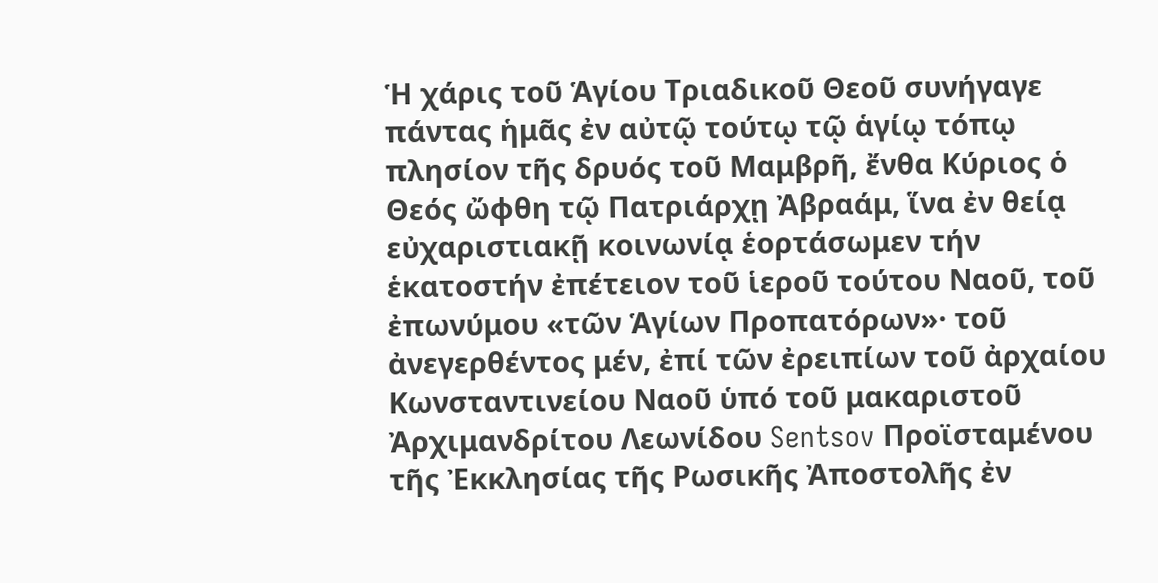Ἡ χάρις τοῦ Ἁγίου Τριαδικοῦ Θεοῦ συνήγαγε πάντας ἡμᾶς ἐν αὐτῷ τούτῳ τῷ ἁγίῳ τόπῳ πλησίον τῆς δρυός τοῦ Μαμβρῆ, ἔνθα Κύριος ὁ Θεός ὤφθη τῷ Πατριάρχῃ Ἀβραάμ, ἵνα ἐν θείᾳ εὐχαριστιακῇ κοινωνίᾳ ἑορτάσωμεν τήν ἑκατοστήν ἐπέτειον τοῦ ἱεροῦ τούτου Ναοῦ, τοῦ ἐπωνύμου «τῶν Ἁγίων Προπατόρων»· τοῦ ἀνεγερθέντος μέν, ἐπί τῶν ἐρειπίων τοῦ ἀρχαίου Κωνσταντινείου Ναοῦ ὑπό τοῦ μακαριστοῦ Ἀρχιμανδρίτου Λεωνίδου Sentsov Προϊσταμένου τῆς Ἐκκλησίας τῆς Ρωσικῆς Ἀποστολῆς ἐν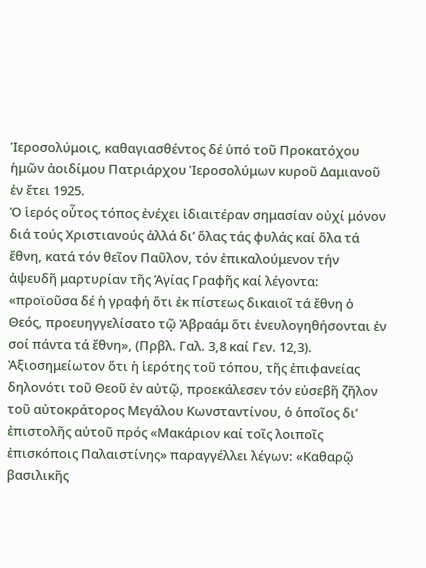Ἱεροσολύμοις, καθαγιασθέντος δέ ὑπό τοῦ Προκατόχου ἡμῶν ἀοιδίμου Πατριάρχου Ἱεροσολύμων κυροῦ Δαμιανοῦ ἐν ἔτει 1925.
Ὁ ἱερός οὗτος τόπος ἐνέχει ἰδιαιτέραν σημασίαν οὐχί μόνον διά τούς Χριστιανούς ἀλλά δι’ ὅλας τάς φυλάς καί ὅλα τά ἔθνη, κατά τόν θεῖον Παῦλον, τόν ἐπικαλούμενον τήν ἀψευδῆ μαρτυρίαν τῆς Ἁγίας Γραφῆς καί λέγοντα: «προϊοῦσα δέ ἡ γραφή ὅτι ἐκ πίστεως δικαιοῖ τά ἔθνη ὁ Θεός, προευηγγελίσατο τῷ Ἀβραάμ ὅτι ἐνευλογηθήσονται ἐν σοί πάντα τά ἔθνη», (Πρβλ. Γαλ. 3,8 καί Γεν. 12,3).
Ἀξιοσημείωτον ὅτι ἡ ἱερότης τοῦ τόπου, τῆς ἐπιφανείας δηλονότι τοῦ Θεοῦ ἐν αὐτῷ, προεκάλεσεν τόν εὐσεβῆ ζῆλον τοῦ αὐτοκράτορος Μεγάλου Κωνσταντίνου, ὁ ὁποῖος δι’ ἐπιστολῆς αὐτοῦ πρός «Μακάριον καί τοῖς λοιποῖς ἐπισκόποις Παλαιστίνης» παραγγέλλει λέγων: «Καθαρῷ βασιλικῆς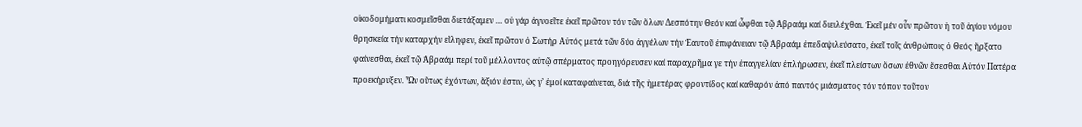οἰκοδομήματι κοσμεῖσθαι διετάξαμεν … οὐ γάρ ἀγνοεῖτε ἐκεῖ πρῶτον τόν τῶν ὅλων Δεσπότην Θεόν καί ὦφθαι τῷ Ἀβραάμ καί διειλέχθαι. Ἐκεῖ μέν οὖν πρῶτον ἡ τοῦ ἁγίου νόμου θρησκεία τήν καταρχήν εἴληφεν, ἐκεῖ πρῶτον ὁ Σωτήρ Αὐτός μετά τῶν δύο ἀγγέλων τήν Ἑαυτοῦ ἐπιφάνειαν τῷ Ἀβραάμ ἐπεδαψιλεύσατο, ἐκεῖ τοῖς ἀνθρώποις ὁ Θεός ἤρξατο φαίνεσθαι, ἐκεῖ τῷ Ἀβραάμ περί τοῦ μέλλοντος αὐτῷ σπέρματος προηγόρευσεν καί παραχρῆμα γε τήν ἐπαγγελίαν ἐπλήρωσεν, ἐκεῖ πλείστων ὅσων ἐθνῶν ἔσεσθαι Αὐτόν Πατέρα προεκήρυξεν. Ὧν οὕτως ἐχόντων, ἄξιόν ἐστιν, ὡς γ’ ἐμοί καταφαίνεται, διά τῆς ἡμετέρας φροντίδος καί καθαρόν ἀπό παντός μιάσματος τόν τόπον τοῦτον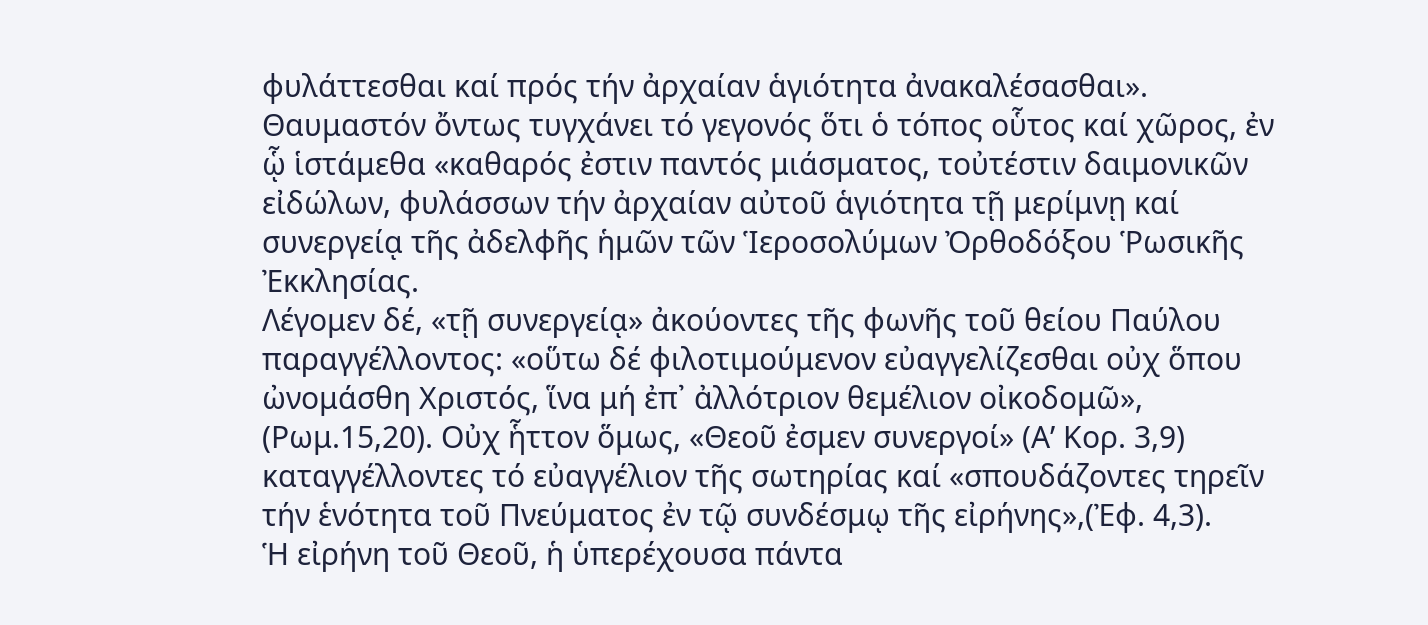φυλάττεσθαι καί πρός τήν ἀρχαίαν ἁγιότητα ἀνακαλέσασθαι».
Θαυμαστόν ὄντως τυγχάνει τό γεγονός ὅτι ὁ τόπος οὗτος καί χῶρος, ἐν ᾧ ἱστάμεθα «καθαρός ἐστιν παντός μιάσματος, τοὐτέστιν δαιμονικῶν εἰδώλων, φυλάσσων τήν ἀρχαίαν αὐτοῦ ἁγιότητα τῇ μερίμνῃ καί συνεργείᾳ τῆς ἀδελφῆς ἡμῶν τῶν Ἱεροσολύμων Ὀρθοδόξου Ῥωσικῆς Ἐκκλησίας.
Λέγομεν δέ, «τῇ συνεργείᾳ» ἀκούοντες τῆς φωνῆς τοῦ θείου Παύλου παραγγέλλοντος: «οὕτω δέ φιλοτιμούμενον εὐαγγελίζεσθαι οὐχ ὅπου ὠνομάσθη Χριστός, ἵνα μή ἐπ᾿ ἀλλότριον θεμέλιον οἰκοδομῶ», (Ρωμ.15,20). Οὐχ ἧττον ὅμως, «Θεοῦ ἐσμεν συνεργοί» (Α’ Κορ. 3,9) καταγγέλλοντες τό εὐαγγέλιον τῆς σωτηρίας καί «σπουδάζοντες τηρεῖν τήν ἑνότητα τοῦ Πνεύματος ἐν τῷ συνδέσμῳ τῆς εἰρήνης»,(Ἐφ. 4,3).
Ἡ εἰρήνη τοῦ Θεοῦ, ἡ ὑπερέχουσα πάντα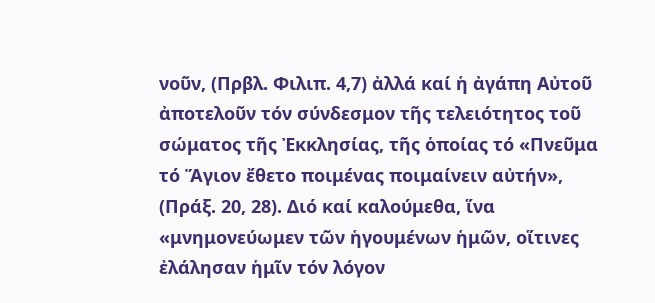νοῦν, (Πρβλ. Φιλιπ. 4,7) ἀλλά καί ἡ ἀγάπη Αὐτοῦ ἀποτελοῦν τόν σύνδεσμον τῆς τελειότητος τοῦ σώματος τῆς Ἐκκλησίας, τῆς ὁποίας τό «Πνεῦμα τό Ἅγιον ἔθετο ποιμένας ποιμαίνειν αὐτήν», (Πράξ. 20, 28). Διό καί καλούμεθα, ἵνα «μνημονεύωμεν τῶν ἡγουμένων ἡμῶν, οἵτινες ἐλάλησαν ἡμῖν τόν λόγον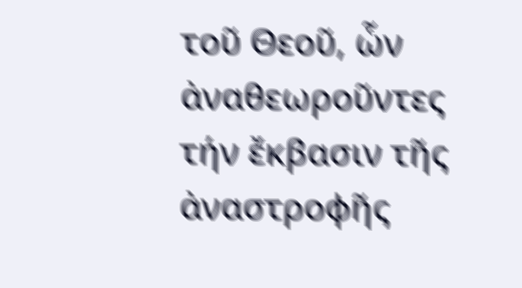τοῦ Θεοῦ, ὧν ἀναθεωροῦντες τήν ἔκβασιν τῆς ἀναστροφῆς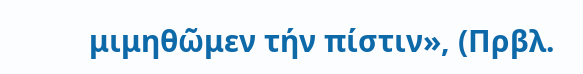μιμηθῶμεν τήν πίστιν», (Πρβλ.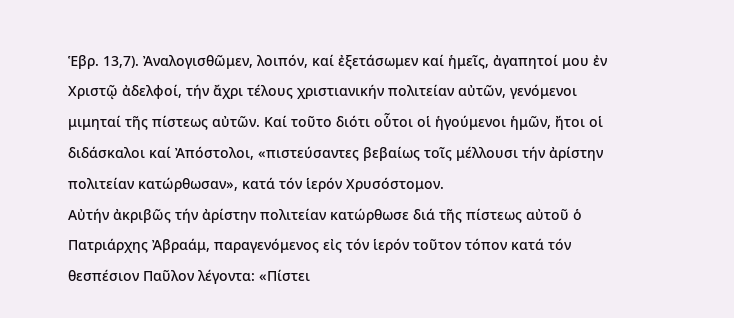Ἑβρ. 13,7). Ἀναλογισθῶμεν, λοιπόν, καί ἐξετάσωμεν καί ἡμεῖς, ἀγαπητοί μου ἐν Χριστῷ ἀδελφοί, τήν ἄχρι τέλους χριστιανικήν πολιτείαν αὐτῶν, γενόμενοι μιμηταί τῆς πίστεως αὐτῶν. Καί τοῦτο διότι οὗτοι οἱ ἡγούμενοι ἡμῶν, ἤτοι οἱ διδάσκαλοι καί Ἀπόστολοι, «πιστεύσαντες βεβαίως τοῖς μέλλουσι τήν ἀρίστην πολιτείαν κατώρθωσαν», κατά τόν ἱερόν Χρυσόστομον.
Αὐτήν ἀκριβῶς τήν ἀρίστην πολιτείαν κατώρθωσε διά τῆς πίστεως αὐτοῦ ὁ Πατριάρχης Ἀβραάμ, παραγενόμενος εἰς τόν ἱερόν τοῦτον τόπον κατά τόν θεσπέσιον Παῦλον λέγοντα: «Πίστει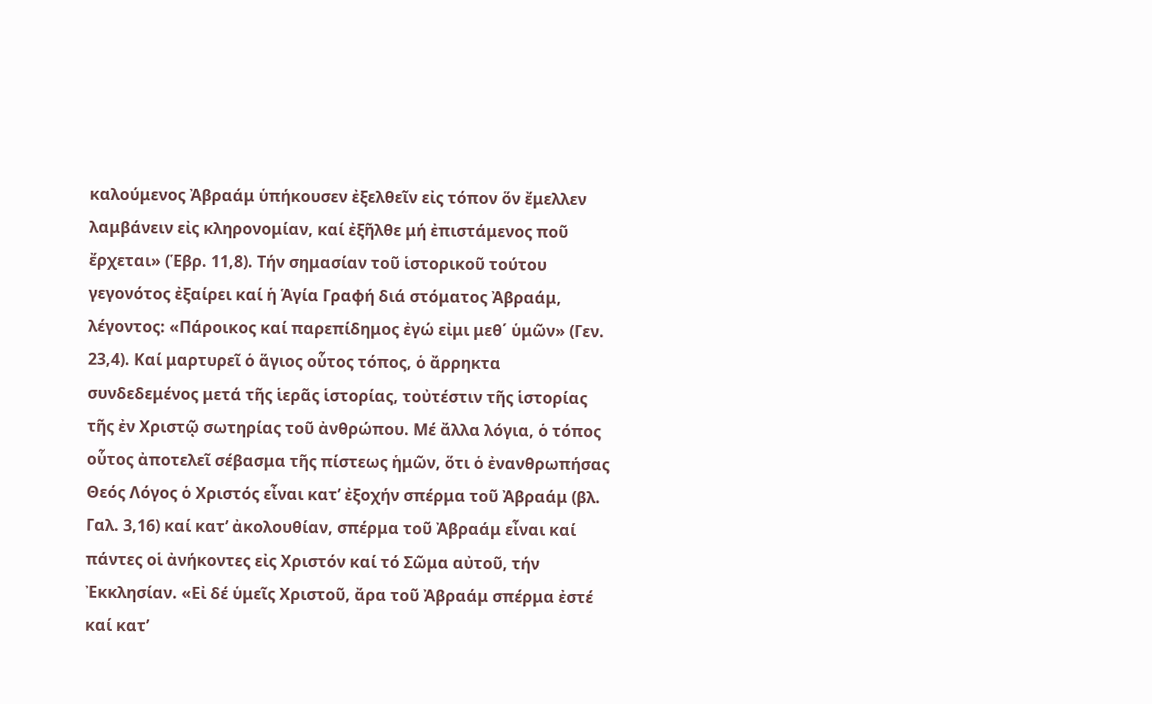καλούμενος Ἀβραάμ ὑπήκουσεν ἐξελθεῖν εἰς τόπον ὅν ἔμελλεν λαμβάνειν εἰς κληρονομίαν, καί ἐξῆλθε μή ἐπιστάμενος ποῦ ἔρχεται» (Ἑβρ. 11,8). Τήν σημασίαν τοῦ ἱστορικοῦ τούτου γεγονότος ἐξαίρει καί ἡ Ἁγία Γραφή διά στόματος Ἀβραάμ, λέγοντος: «Πάροικος καί παρεπίδημος ἐγώ εἰμι μεθ΄ ὑμῶν» (Γεν. 23,4). Καί μαρτυρεῖ ὁ ἅγιος οὗτος τόπος, ὁ ἄρρηκτα συνδεδεμένος μετά τῆς ἱερᾶς ἱστορίας, τοὐτέστιν τῆς ἱστορίας τῆς ἐν Χριστῷ σωτηρίας τοῦ ἀνθρώπου. Μέ ἄλλα λόγια, ὁ τόπος οὗτος ἀποτελεῖ σέβασμα τῆς πίστεως ἡμῶν, ὅτι ὁ ἐνανθρωπήσας Θεός Λόγος ὁ Χριστός εἶναι κατ’ ἐξοχήν σπέρμα τοῦ Ἀβραάμ (βλ. Γαλ. 3,16) καί κατ’ ἀκολουθίαν, σπέρμα τοῦ Ἀβραάμ εἶναι καί πάντες οἱ ἀνήκοντες εἰς Χριστόν καί τό Σῶμα αὐτοῦ, τήν Ἐκκλησίαν. «Εἰ δέ ὑμεῖς Χριστοῦ, ἄρα τοῦ Ἀβραάμ σπέρμα ἐστέ καί κατ’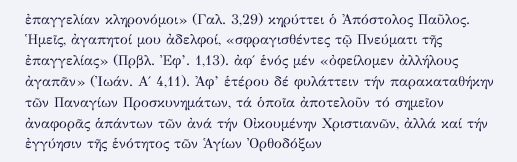ἐπαγγελίαν κληρονόμοι» (Γαλ. 3,29) κηρύττει ὁ Ἀπόστολος Παῦλος.
Ἡμεῖς, ἀγαπητοί μου ἀδελφοί, «σφραγισθέντες τῷ Πνεύματι τῆς ἐπαγγελίας» (Πρβλ. Ἐφ’. 1,13). ἀφ΄ ἑνός μέν «ὀφείλομεν ἀλλήλους ἀγαπᾶν» (Ἰωάν. Α΄ 4,11). Ἀφ’ ἑτέρου δέ φυλάττειν τήν παρακαταθήκην τῶν Παναγίων Προσκυνημάτων, τά ὁποῖα ἀποτελοῦν τό σημεῖον ἀναφορᾶς ἁπάντων τῶν ἀνά τήν Οἰκουμένην Χριστιανῶν, ἀλλά καί τήν ἐγγύησιν τῆς ἑνότητος τῶν Ἁγίων Ὀρθοδόξων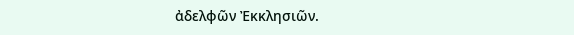ἀδελφῶν Ἐκκλησιῶν.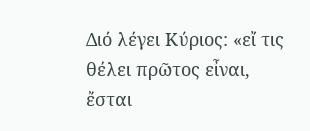Διό λέγει Κύριος: «εἴ τις θέλει πρῶτος εἶναι, ἔσται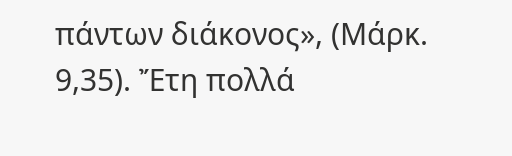πάντων διάκονος», (Μάρκ. 9,35). Ἔτη πολλά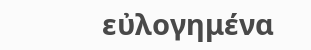εὐλογημένα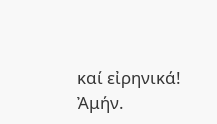καί εἰρηνικά! Ἀμήν.